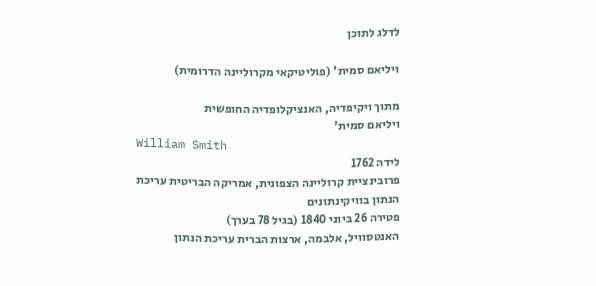לדלג לתוכן

ויליאם סמית' (פוליטיקאי מקרוליינה הדרומית)

מתוך ויקיפדיה, האנציקלופדיה החופשית
ויליאם סמית'
William Smith
לידה 1762
פרובינציית קרוליינה הצפונית, אמריקה הבריטית עריכת הנתון בוויקינתונים
פטירה 26 ביוני 1840 (בגיל 78 בערך)
האנטסוויל, אלבמה, ארצות הברית עריכת הנתון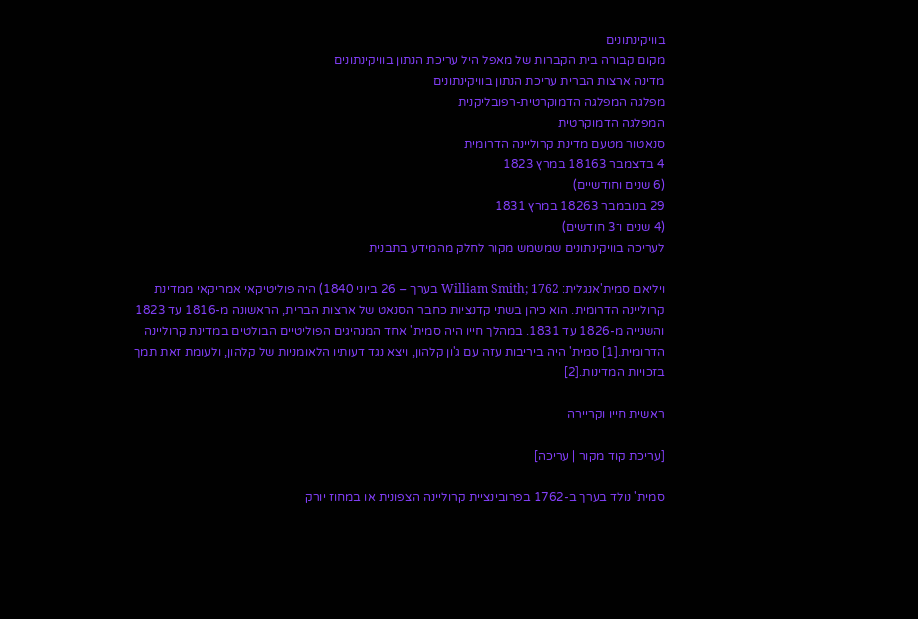בוויקינתונים
מקום קבורה בית הקברות של מאפל היל עריכת הנתון בוויקינתונים
מדינה ארצות הברית עריכת הנתון בוויקינתונים
מפלגה המפלגה הדמוקרטית-רפובליקנית
המפלגה הדמוקרטית
סנאטור מטעם מדינת קרוליינה הדרומית
4 בדצמבר 18163 במרץ 1823
(6 שנים וחודשיים)
29 בנובמבר 18263 במרץ 1831
(4 שנים ו־3 חודשים)
לעריכה בוויקינתונים שמשמש מקור לחלק מהמידע בתבנית

ויליאם סמית'אנגלית: William Smith; 1762 בערך – 26 ביוני 1840) היה פוליטיקאי אמריקאי ממדינת קרוליינה הדרומית. הוא כיהן בשתי קדנציות כחבר הסנאט של ארצות הברית, הראשונה מ-1816 עד 1823 והשנייה מ-1826 עד 1831. במהלך חייו היה סמית' אחד המנהיגים הפוליטיים הבולטים במדינת קרוליינה הדרומית.[1] סמית' היה ביריבות עזה עם ג'ון קלהון, ויצא נגד דעותיו הלאומניות של קלהון, ולעומת זאת תמך בזכויות המדינות.[2]

ראשית חייו וקריירה

[עריכת קוד מקור | עריכה]

סמית' נולד בערך ב-1762 בפרובינציית קרוליינה הצפונית או במחוז יורק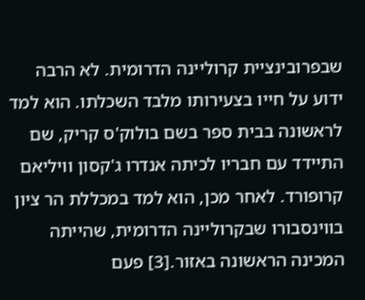שבפרובינציית קרוליינה הדרומית. לא הרבה ידוע על חייו בצעירותו מלבד השכלתו. הוא למד לראשונה בבית ספר בשם בולוק'ס קריק, שם התיידד עם חבריו לכיתה אנדרו ג'קסון וויליאם קרופורד. לאחר מכן, הוא למד במכללת הר ציון בווינסבורו שבקרוליינה הדרומית, שהייתה המכינה הראשונה באזור.[3] פעם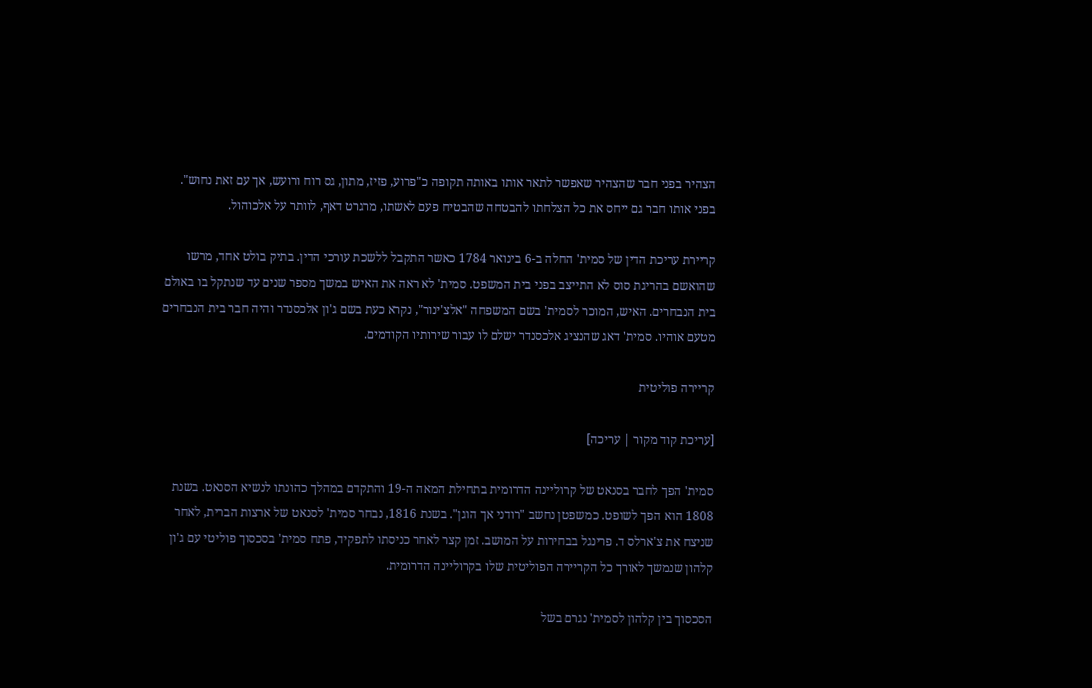הצהיר בפני חבר שהצהיר שאפשר לתאר אותו באותה תקופה כ"פרוע, פזיז, מתון, גס רוח ורועש, אך עם זאת נחוש". בפני אותו חבר גם ייחס את כל הצלחתו להבטחה שהבטיח פעם לאשתו, מרגרט דאף, לוותר על אלכוהול.

קריירת עריכת הדין של סמית' החלה ב-6 בינואר 1784 כאשר התקבל ללשכת עורכי הדין. בתיק בולט אחד, מרשו שהואשם בהריגת סוס לא התייצב בפני בית המשפט. סמית' לא ראה את האיש במשך מספר שנים עד שנתקל בו באולם בית הנבחרים. האיש, המוכר לסמית' בשם המשפחה "אלצ'ינור", נקרא כעת בשם ג'ון אלכסנדר והיה חבר בית הנבחרים מטעם אוהיו. סמית' דאג שהנציג אלכסנדר ישלם לו עבור שירותיו הקודמים.

קריירה פוליטית

[עריכת קוד מקור | עריכה]

סמית' הפך לחבר בסנאט של קרוליינה הדרומית בתחילת המאה ה-19 והתקדם במהלך כהונתו לנשיא הסנאט. בשנת 1808 הוא הפך לשופט. כמשפטן נחשב "רודני אך הוגן". בשנת 1816, נבחר סמית' לסנאט של ארצות הברית, לאחר שניצח את צ'ארלס ד. פרינגל בבחירות על המושב. זמן קצר לאחר כניסתו לתפקיד, פתח סמית' בסכסוך פוליטי עם ג'ון קלהון שנמשך לאורך כל הקריירה הפוליטית שלו בקרוליינה הדרומית.

הסכסוך בין קלהון לסמית' נגרם בשל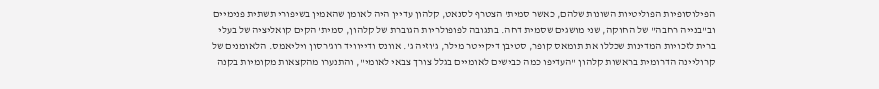הפילוסופיות הפוליטיות השונות שלהם, כאשר סמית' הצטרף לסנאט, קלהון עדיין היה לאומן שהאמין בשיפורי תשתית פנימיים וב"בנייה רחבה" של החוקה, שני מושגים שסמית דחה. בתגובה לפופולריות הגוברת של קלהון, סמית' הקים קואליציה של בעלי ברית לזכויות המדינות שכללו את תומאס קופר, סטיבן דיקייטר מילר, ג'וזיה ג'. אוונס ודייוויד רוג'רסון ויליאמס. הלאומנים של קרוליינה הדרומית בראשות קלהון "העדיפו כמה כבישים לאומיים בגלל צורך צבאי לאומי", והתנערו מהקצאות מקומיות בקנה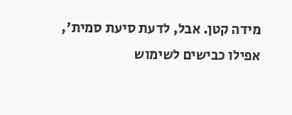מידה קטן. אבל, לדעת סיעת סמית', אפילו כבישים לשימוש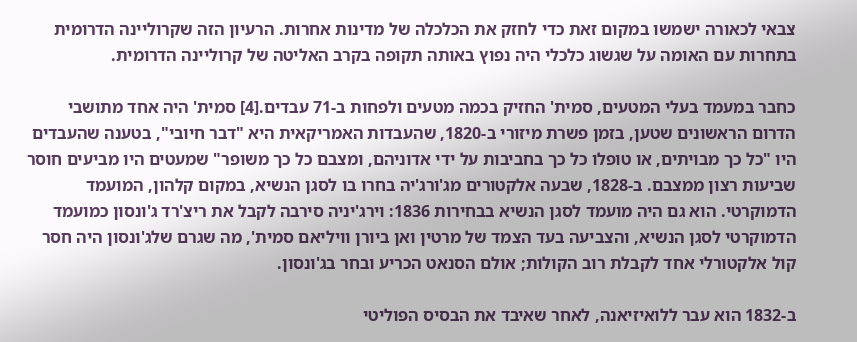צבאי לכאורה ישמשו במקום זאת כדי לחזק את הכלכלה של מדינות אחרות. הרעיון הזה שקרוליינה הדרומית בתחרות עם האומה על שגשוג כלכלי היה נפוץ באותה תקופה בקרב האליטה של קרוליינה הדרומית.

כחבר במעמד בעלי המטעים, סמית' החזיק בכמה מטעים ולפחות ב-71 עבדים.[4] סמית' היה אחד מתושבי הדרום הראשונים שטען, בזמן פשרת מיזורי ב-1820, שהעבדות האמריקאית היא "דבר חיובי", בטענה שהעבדים היו "כל כך מבויתים, או טופלו כל כך בחביבות על ידי אדוניהם, ומצבם כל כך משופר" שמעטים היו מביעים חוסר שביעות רצון ממצבם. ב-1828, שבעה אלקטורים מג'ורג'יה בחרו בו לסגן הנשיא, במקום קלהון, המועמד הדמוקרטי. הוא גם היה מועמד לסגן הנשיא בבחירות 1836: וירג'יניה סירבה לקבל את ריצ'רד ג'ונסון כמועמד הדמוקרטי לסגן הנשיא, והצביעה בעד הצמד של מרטין ואן ביורן וויליאם סמית', מה שגרם שלג'ונסון היה חסר קול אלקטורלי אחד לקבלת רוב הקולות; אולם הסנאט הכריע ובחר בג'ונסון.

ב-1832 הוא עבר ללואיזיאנה, לאחר שאיבד את הבסיס הפוליטי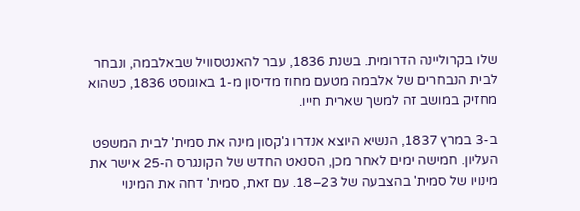שלו בקרוליינה הדרומית. בשנת 1836, עבר להאנטסוויל שבאלבמה, ונבחר לבית הנבחרים של אלבמה מטעם מחוז מדיסון מ-1 באוגוסט 1836, כשהוא מחזיק במושב זה למשך שארית חייו.

ב-3 במרץ 1837, הנשיא היוצא אנדרו ג'קסון מינה את סמית' לבית המשפט העליון. חמישה ימים לאחר מכן, הסנאט החדש של הקונגרס ה-25 אישר את מינויו של סמית' בהצבעה של 23–18. עם זאת, סמית' דחה את המינוי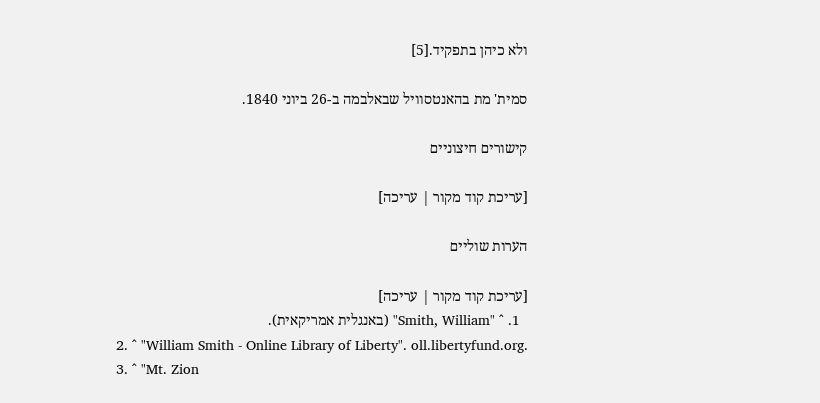ולא כיהן בתפקיד.[5]

סמית' מת בהאנטסוויל שבאלבמה ב-26 ביוני 1840.

קישורים חיצוניים

[עריכת קוד מקור | עריכה]

הערות שוליים

[עריכת קוד מקור | עריכה]
  1. ^ "Smith, William" (באנגלית אמריקאית).
  2. ^ "William Smith - Online Library of Liberty". oll.libertyfund.org.
  3. ^ "Mt. Zion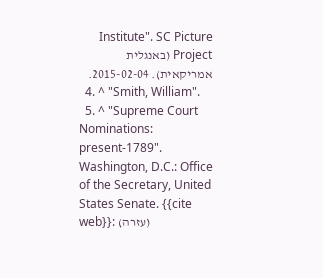Institute". SC Picture Project (באנגלית אמריקאית). 2015-02-04.
  4. ^ "Smith, William".
  5. ^ "Supreme Court Nominations: present-1789". Washington, D.C.: Office of the Secretary, United States Senate. {{cite web}}: (עזרה)